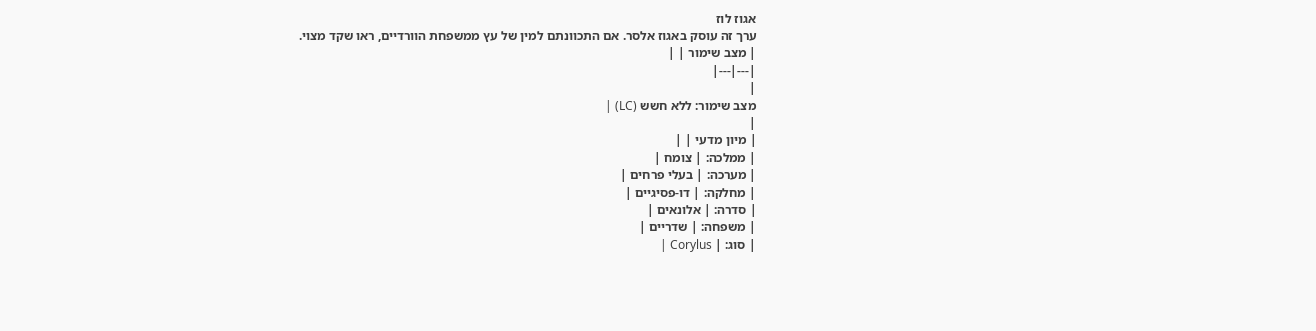אגוז לוז
ערך זה עוסק באגוז אלסר. אם התכוונתם למין של עץ ממשפחת הוורדיים, ראו שקד מצוי.
| מצב שימור | |
|---|---|
|
מצב שימור: ללא חשש (LC) |
|
| מיון מדעי | |
| ממלכה: | צומח |
| מערכה: | בעלי פרחים |
| מחלקה: | דו-פסיגיים |
| סדרה: | אלונאים |
| משפחה: | שדריים |
| סוג: | Corylus |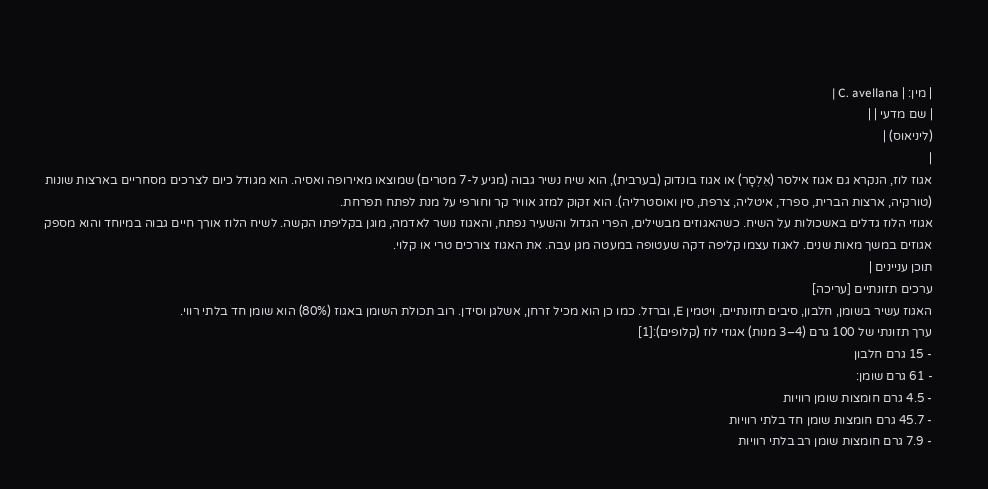| מין: | C. avellana |
| שם מדעי | |
(ליניאוס) |
|
אגוז לוז, הנקרא גם אגוז אילסר (אִלְסָר) או אגוז בונדוק (בערבית), הוא שיח נשיר גבוה (מגיע ל-7 מטרים) שמוצאו מאירופה ואסיה. הוא מגודל כיום לצרכים מסחריים בארצות שונות (טורקיה, ארצות הברית, ספרד, איטליה, צרפת, סין ואוסטרליה). הוא זקוק למזג אוויר קר וחורפי על מנת לפתח תפרחת.
אגוזי הלוז גדלים באשכולות על השיח. כשהאגוזים מבשילים, הפרי הגדול והשעיר נפתח, והאגוז נושר לאדמה, מוגן בקליפתו הקשה. לשיח הלוז אורך חיים גבוה במיוחד והוא מספק אגוזים במשך מאות שנים. לאגוז עצמו קליפה דקה שעטופה במעטה מגן עבה. את האגוז צורכים טרי או קלוי.
תוכן עניינים |
ערכים תזונתיים [עריכה]
האגוז עשיר בשומן, חלבון, סיבים תזונתיים, ויטמין E, וברזל. כמו כן הוא מכיל זרחן, אשלגן וסידן. רוב תכולת השומן באגוז (80%) הוא שומן חד בלתי רווי.
ערך תזונתי של 100 גרם (4–3 מנות) אגוזי לוז (קלופים):[1]
- 15 גרם חלבון
- 61 גרם שומן:
- 4.5 גרם חומצות שומן רוויות
- 45.7 גרם חומצות שומן חד בלתי רוויות
- 7.9 גרם חומצות שומן רב בלתי רוויות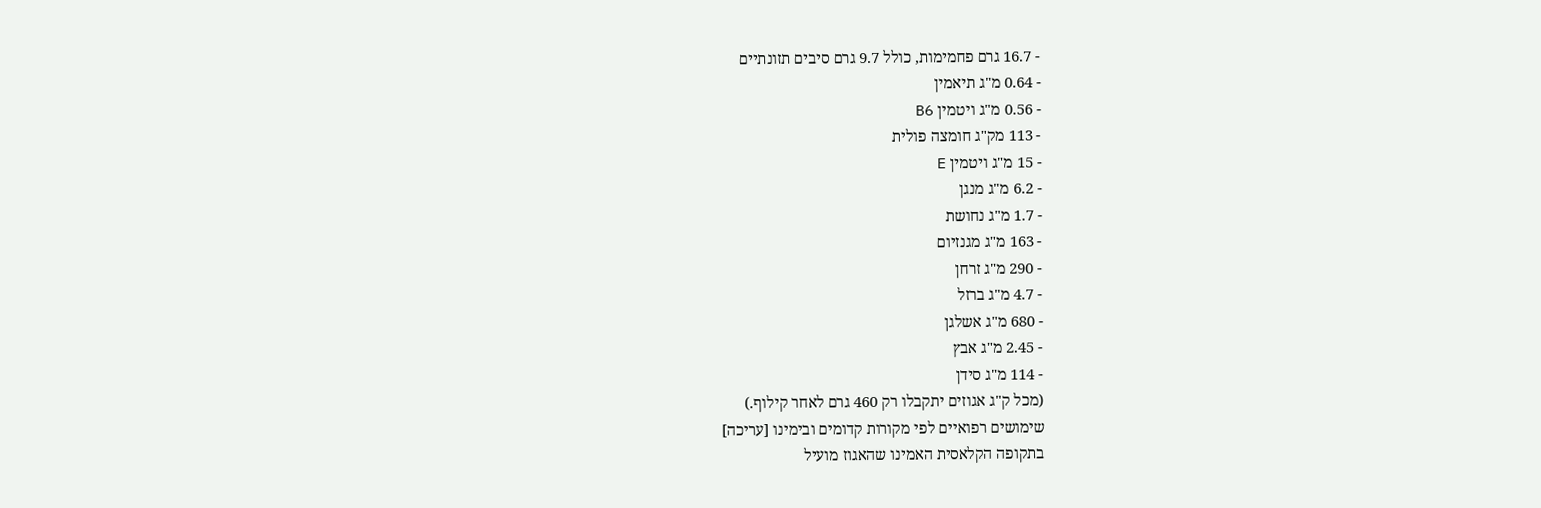- 16.7 גרם פחמימות, כולל 9.7 גרם סיבים תזונתיים
- 0.64 מ"ג תיאמין
- 0.56 מ"ג ויטמין B6
- 113 מק"ג חומצה פולית
- 15 מ"ג ויטמין E
- 6.2 מ"ג מנגן
- 1.7 מ"ג נחושת
- 163 מ"ג מגנזיום
- 290 מ"ג זרחן
- 4.7 מ"ג ברזל
- 680 מ"ג אשלגן
- 2.45 מ"ג אבץ
- 114 מ"ג סידן
(מכל ק"ג אגוזים יתקבלו רק 460 גרם לאחר קילוף.)
שימושים רפואיים לפי מקורות קדומים ובימינו [עריכה]
בתקופה הקלאסית האמינו שהאגוז מועיל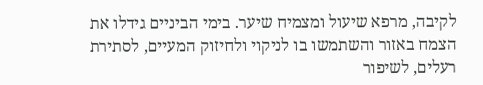לקיבה, מרפא שיעול ומצמיח שיער. בימי הביניים גידלו את הצמח באזור והשתמשו בו לניקוי ולחיזוק המעיים, לסתירת רעלים, לשיפור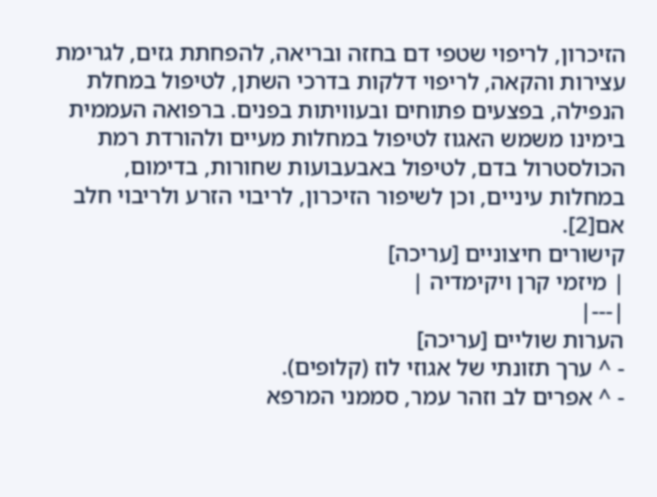הזיכרון, לריפוי שטפי דם בחזה ובריאה, להפחתת גזים, לגרימת עצירות והקאה, לריפוי דלקות בדרכי השתן, לטיפול במחלת הנפילה, בפצעים פתוחים ובעוויתות בפנים. ברפואה העממית בימינו משמש האגוז לטיפול במחלות מעיים ולהורדת רמת הכולסטרול בדם, לטיפול באבעבועות שחורות, בדימום, במחלות עיניים, וכן לשיפור הזיכרון, לריבוי הזרע ולריבוי חלב אם[2].
קישורים חיצוניים [עריכה]
| מיזמי קרן ויקימדיה |
|---|
הערות שוליים [עריכה]
- ^ ערך תזונתי של אגוזי לוז (קלופים).
- ^ אפרים לב וזהר עמר, סממני המרפא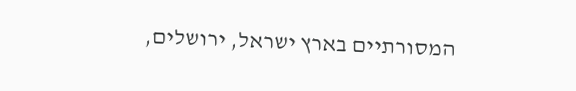המסורתיים בארץ ישראל, ירושלים,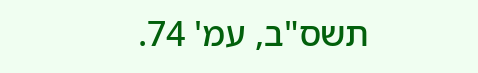תשס"ב, עמ' 74.